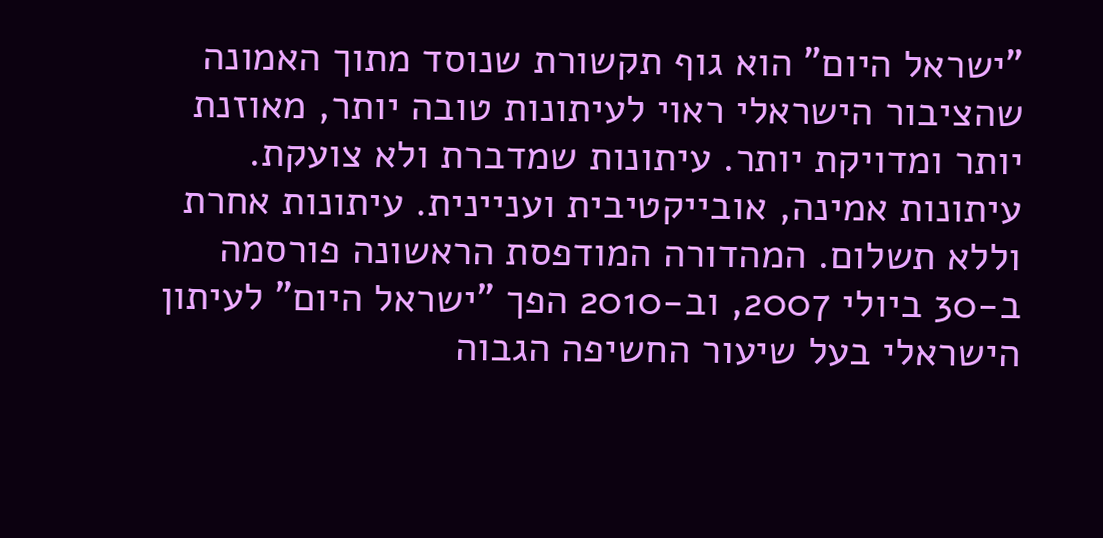"ישראל היום" הוא גוף תקשורת שנוסד מתוך האמונה שהציבור הישראלי ראוי לעיתונות טובה יותר, מאוזנת יותר ומדויקת יותר. עיתונות שמדברת ולא צועקת. עיתונות אמינה, אובייקטיבית ועניינית. עיתונות אחרת וללא תשלום. המהדורה המודפסת הראשונה פורסמה ב-30 ביולי 2007, וב-2010 הפך "ישראל היום" לעיתון הישראלי בעל שיעור החשיפה הגבוה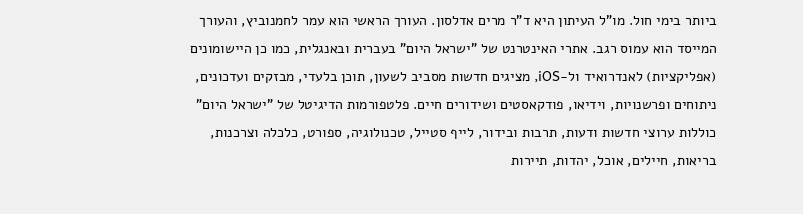ביותר בימי חול. מו"ל העיתון היא ד"ר מרים אדלסון. העורך הראשי הוא עמר לחמנוביץ, והעורך המייסד הוא עמוס רגב. אתרי האינטרנט של "ישראל היום" בעברית ובאנגלית, כמו כן היישומונים (אפליקציות) לאנדרואיד ול-iOS, מציגים חדשות מסביב לשעון, תוכן בלעדי, מבזקים ועדכונים, ניתוחים ופרשנויות, וידיאו, פודקאסטים ושידורים חיים. פלטפורמות הדיגיטל של "ישראל היום" כוללות ערוצי חדשות ודעות, תרבות ובידור, לייף סטייל, טכנולוגיה, ספורט, כלכלה וצרכנות, בריאות, חיילים, אוכל, יהדות, תיירות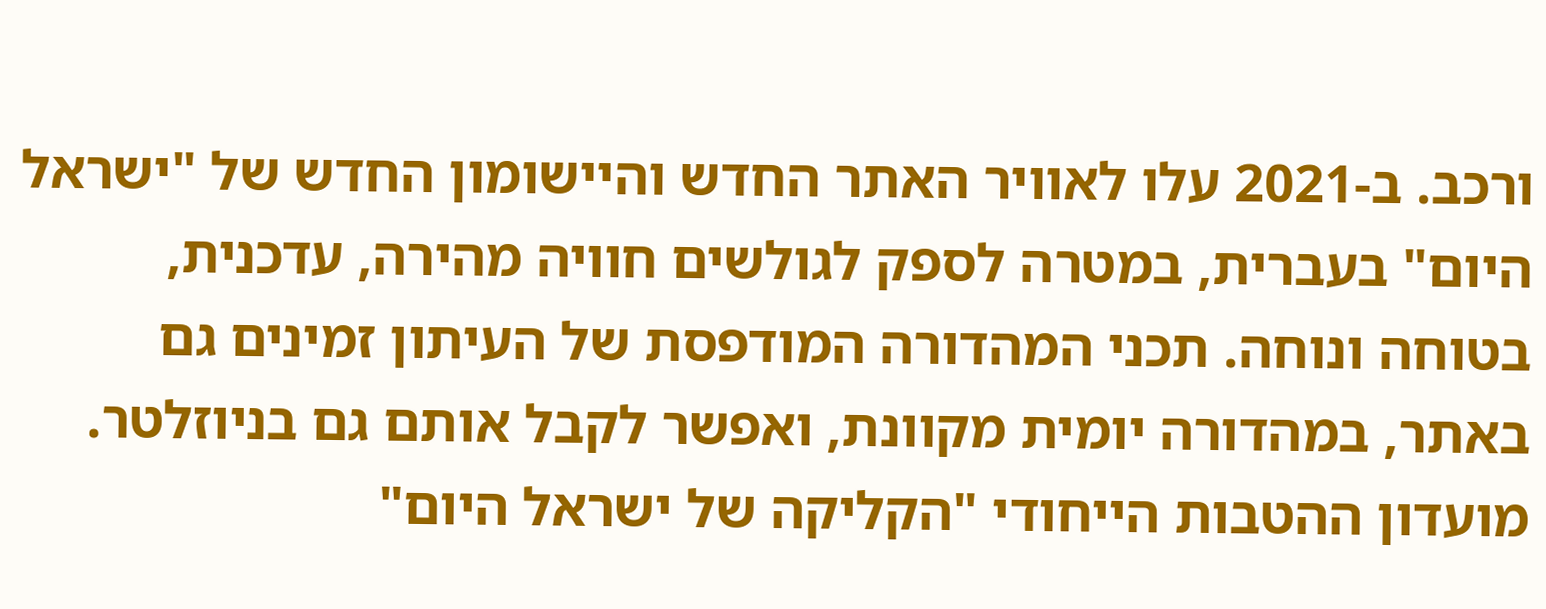ורכב. ב-2021 עלו לאוויר האתר החדש והיישומון החדש של "ישראל היום" בעברית, במטרה לספק לגולשים חוויה מהירה, עדכנית, בטוחה ונוחה. תכני המהדורה המודפסת של העיתון זמינים גם באתר, במהדורה יומית מקוונת, ואפשר לקבל אותם גם בניוזלטר. מועדון ההטבות הייחודי "הקליקה של ישראל היום"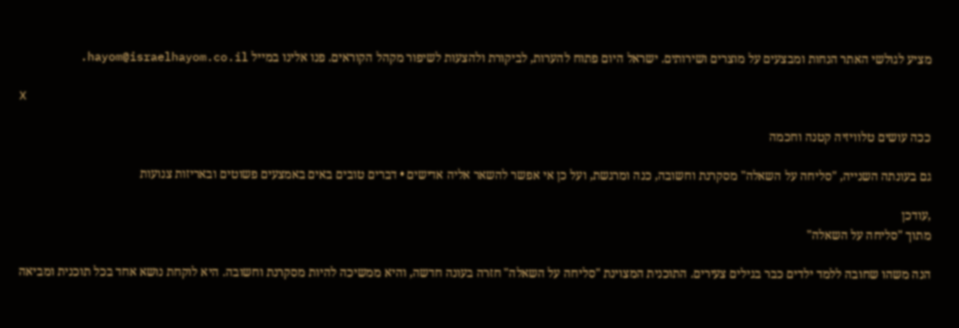מציע לגולשי האתר הנחות ומבצעים על מוצרים ושירותים. ישראל היום פתוח להערות, לביקורת ולהצעות לשיפור מקהל הקוראים. פנו אלינו במייל hayom@israelhayom.co.il.

X

ככה עושים טלוויזיה קטנה וחכמה

גם בעונתה השנייה, "סליחה על השאלה" מסקרנת וחשובה, כנה ומרגשת, ועל כן אי אפשר להשאר אליה אדישים • דברים טובים באים באמצעים פשוטים ובאריזות צנועות

,עודכן
מתוך "סליחה על השאלה"

הנה משהו שחובה ללמד ילדים כבר בגילים צעירים. התוכנית המצוינת "סליחה על השאלה" חזרה בעונה חדשה, והיא ממשיכה להיות מסקרנת וחשובה. היא לוקחת נושא אחד בכל תוכנית ומביאה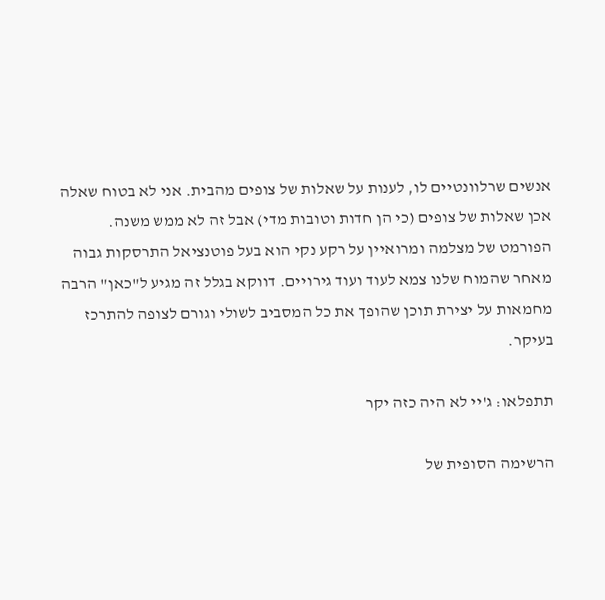אנשים שרלוונטיים לו, לענות על שאלות של צופים מהבית. אני לא בטוח שאלה אכן שאלות של צופים (כי הן חדות וטובות מדי) אבל זה לא ממש משנה. הפורמט של מצלמה ומרואיין על רקע נקי הוא בעל פוטנציאל התרסקות גבוה מאחר שהמוח שלנו צמא לעוד ועוד גירויים. דווקא בגלל זה מגיע ל"כאן" הרבה מחמאות על יצירת תוכן שהופך את כל המסביב לשולי וגורם לצופה להתרכז בעיקר.

תתפלאו: ג'יי לא היה כזה יקר

הרשימה הסופית של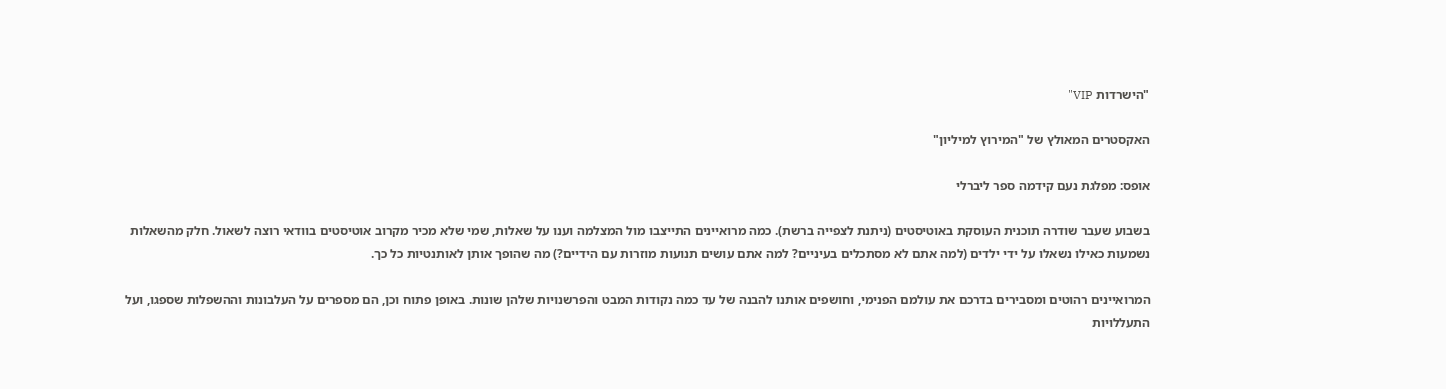"הישרדות VIP"

האקסטרים המאולץ של "המירוץ למיליון"

אופס: מפלגת נעם קידמה ספר ליברלי

בשבוע שעבר שודרה תוכנית העוסקת באוטיסטים (ניתנת לצפייה ברשת). כמה מרואיינים התייצבו מול המצלמה וענו על שאלות, שמי שלא מכיר מקרוב אוטיסטים בוודאי רוצה לשאול. חלק מהשאלות נשמעות כאילו נשאלו על ידי ילדים (למה אתם לא מסתכלים בעיניים? למה אתם עושים תנועות מוזרות עם הידיים?) מה שהופך אותן לאותנטיות כל כך.

המרואיינים רהוטים ומסבירים בדרכם את עולמם הפנימי, וחושפים אותנו להבנה של עד כמה נקודות המבט והפרשנויות שלהן שונות. באופן פתוח וכן, הם מספרים על העלבונות וההשפלות שספגו, ועל התעללויות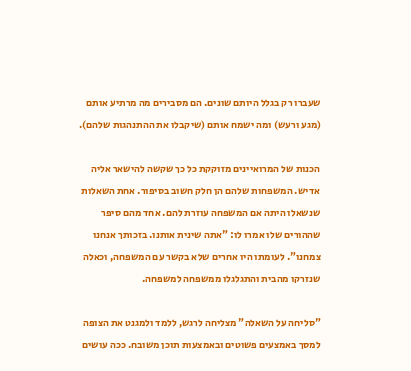שעברו רק בגלל היותם שונים. הם מסבירים מה מרתיע אותם (מגע ורעש) ומה ישמח אותם (שיקבלו את ההתנהגות שלהם).

הכנות של המרואיינים מזוקקת כל כך שקשה להישאר אליה אדיש. המשפחות שלהם הן חלק חשוב בסיפור. אחת השאלות שנשאלו היתה אם המשפחה עוזרת להם. אחד מהם סיפר שההורים שלו אמרו לו: "אתה שינית אותנו. בזכותך אנחנו צמחנו". לעומתו היו אחרים שלא בקשר עם המשפחה, וכאלה שנזרקו מהבית והתגלגלו ממשפחה למשפחה.

"סליחה על השאלה" מצליחה לרגש, ללמד ולמגנט את הצופה למסך באמצעים פשוטים ובאמצעות תוכן משובח. ככה עושים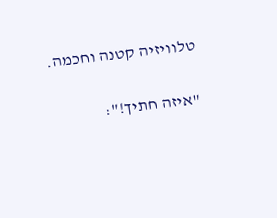טלוויזיה קטנה וחכמה.

"איזה חתיך!":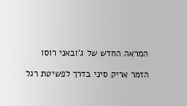המראה החדש של ג'ובאני רוסו

הזמר אריק סיני בדרך לפשיטת רגל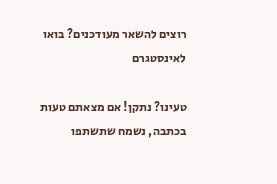רוצים להשאר מעודכנים? בואו לאינסטגרם

טעינו? נתקן! אם מצאתם טעות בכתבה, נשמח שתשתפו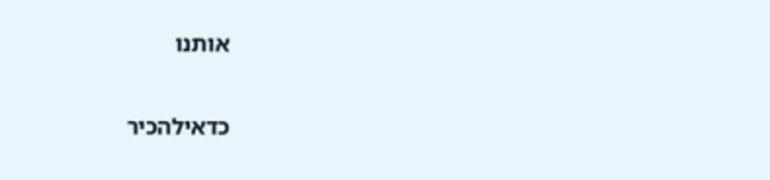אותנו

כדאילהכיר